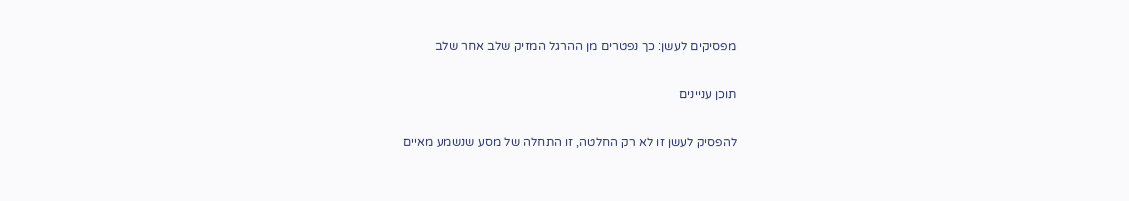מפסיקים לעשן: כך נפטרים מן ההרגל המזיק שלב אחר שלב

תוכן עניינים

להפסיק לעשן זו לא רק החלטה, זו התחלה של מסע שנשמע מאיים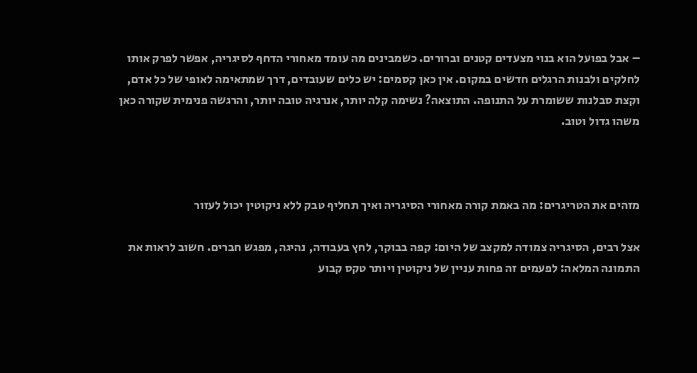– אבל בפועל הוא בנוי מצעדים קטנים וברורים. כשמבינים מה עומד מאחורי הדחף לסיגריה, אפשר לפרק אותו לחלקים ולבנות הרגלים חדשים במקום. אין כאן קסמים: יש כלים שעובדים, דרך שמתאימה לאופי של כל אדם, וקצת סבלנות ששומרת על התנופה. התוצאה? נשימה קלה יותר, אנרגיה טובה יותר, והרגשה פנימית שקורה כאן משהו גדול וטוב.



מזהים את הטריגרים: מה באמת קורה מאחורי הסיגריה ואיך תחליף טבק ללא ניקוטין יכול לעזור

אצל רבים, הסיגריה צמודה למקצב של היום: קפה בבוקר, לחץ בעבודה, נהיגה, מפגש חברים. חשוב לראות את התמונה המלאה: לפעמים זה פחות עניין של ניקוטין ויותר טקס קבוע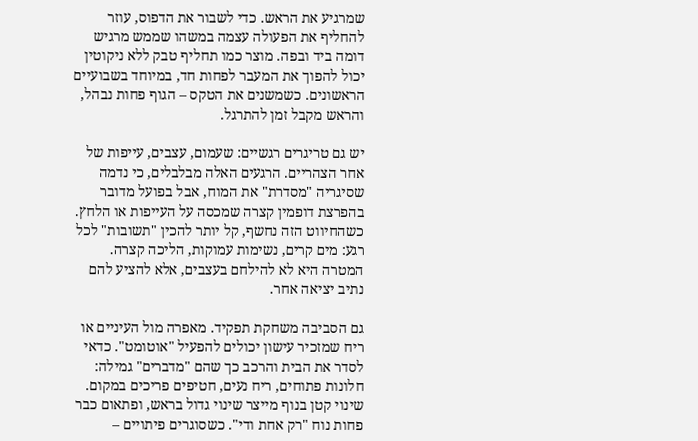שמרגיע את הראש. כדי לשבור את הדפוס, עוזר להחליף את הפעולה עצמה במשהו שממש מרגיש דומה ביד ובפה. מוצר כמו תחליף טבק ללא ניקוטין יכול להפוך את המעבר לפחות חד, במיוחד בשבועיים הראשונים. כשמשנים את הטקס – הגוף פחות נבהל, והראש מקבל זמן להתרגל.

יש גם טריגרים רגשיים: שעמום, עצבים, עייפות של אחר הצהריים. הרגעים האלה מבלבלים, כי נדמה שסיגריה "מסדרת" את המוח, אבל בפועל מדובר בהפרצת דופמין קצרה שמכסה על העייפות או הלחץ. כשהחיווט הזה נחשף, קל יותר להכין "תשובות" לכל רגע: מים קרים, נשימות עמוקות, הליכה קצרה. המטרה היא לא להילחם בעצבים, אלא להציע להם נתיב יציאה אחר.

גם הסביבה משחקת תפקיד. מאפרה מול העיניים או ריח שמזכיר עישון יכולים להפעיל "אוטומט". כדאי לסדר את הבית והרכב כך שהם "מדברים" גמילה: חלונות פתוחים, ריח נעים, חטיפים פריכים במקום. שינוי קטן בנוף מייצר שינוי גדול בראש, ופתאום כבר פחות נוח "רק אחת ודי". כשסוגרים פיתויים –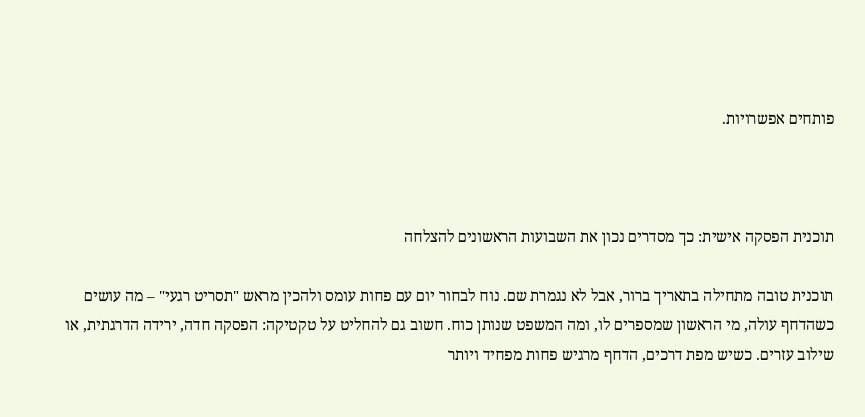פותחים אפשרויות.



תוכנית הפסקה אישית: כך מסדרים נכון את השבועות הראשונים להצלחה

תוכנית טובה מתחילה בתאריך ברור, אבל לא נגמרת שם. נוח לבחור יום עם פחות עומס ולהכין מראש "תסריט רגעי" – מה עושים כשהדחף עולה, מי הראשון שמספרים לו, ומה המשפט שנותן כוח. חשוב גם להחליט על טקטיקה: הפסקה חדה, ירידה הדרגתית, או שילוב עזרים. כשיש מפת דרכים, הדחף מרגיש פחות מפחיד ויותר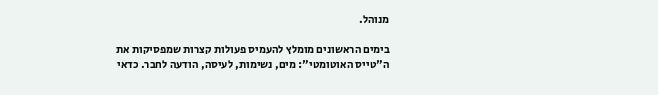מנוהל.

בימים הראשונים מומלץ להעמיס פעולות קצרות שמפסיקות את ה"טייס האוטומטי": מים, נשימות, לעיסה, הודעה לחבר. כדאי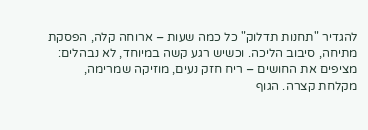להגדיר "תחנות תדלוק" כל כמה שעות – ארוחה קלה, הפסקת מתיחה, סיבוב הליכה. וכשיש רגע קשה במיוחד, לא נבהלים: מציפים את החושים – ריח חזק נעים, מוזיקה שמרימה, מקלחת קצרה. הגוף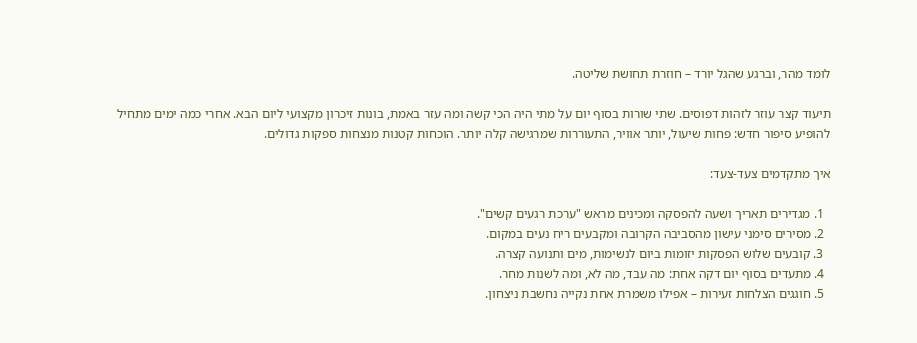לומד מהר, וברגע שהגל יורד – חוזרת תחושת שליטה.

תיעוד קצר עוזר לזהות דפוסים. שתי שורות בסוף יום על מתי היה הכי קשה ומה עזר באמת, בונות זיכרון מקצועי ליום הבא. אחרי כמה ימים מתחיל להופיע סיפור חדש: פחות שיעול, יותר אוויר, התעוררות שמרגישה קלה יותר. הוכחות קטנות מנצחות ספקות גדולים.

איך מתקדמים צעד-צעד:

  1. מגדירים תאריך ושעה להפסקה ומכינים מראש "ערכת רגעים קשים".
  2. מסירים סימני עישון מהסביבה הקרובה ומקבעים ריח נעים במקום.
  3. קובעים שלוש הפסקות יזומות ביום לנשימות, מים ותנועה קצרה.
  4. מתעדים בסוף יום דקה אחת: מה עבד, מה לא, ומה לשנות מחר.
  5. חוגגים הצלחות זעירות – אפילו משמרת אחת נקייה נחשבת ניצחון.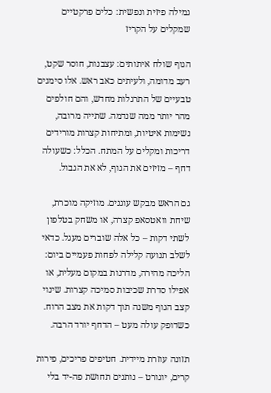גמילה פיזית ונפשית: כלים פרקטיים שמקלים על הקריז

הגוף שולח איתותים: עצבנות, חוסר שקט, רעב מדומה, ולעיתים כאב ראש. אלו סימנים טבעיים של התרגלות מחדש, והם חולפים מהר יותר ממה שנדמה. שתייה מרובה, נשימות איטיות, ומתיחות קצרות מורידים דריכות ומקלים על המתח. הכלל: כשעולה דחף – מזיזים את הגוף, לא את הגבול.

גם הראש מבקש עוגנים. מוזיקה מוכרת, שיחת וואטסאפ קצרה, או משחק בטלפון לשתי דקות – כל אלה שוברים מעגל. כדאי לשלב תנועה קלילה לפחות פעמיים ביום: הליכה מהירה, מדרגות במקום מעלית, או אפילו סדרת שכיבות סמיכה קצרות. שינוי קצב הגוף משנה תוך דקות את מצב הרוח. כשדופק עולה מעט – הדחף יורד הרבה.

תזונה עוזרת מיידית. חטיפים פריכים, פירות קרים, יוגורט – נותנים תחושת פה-יד בלי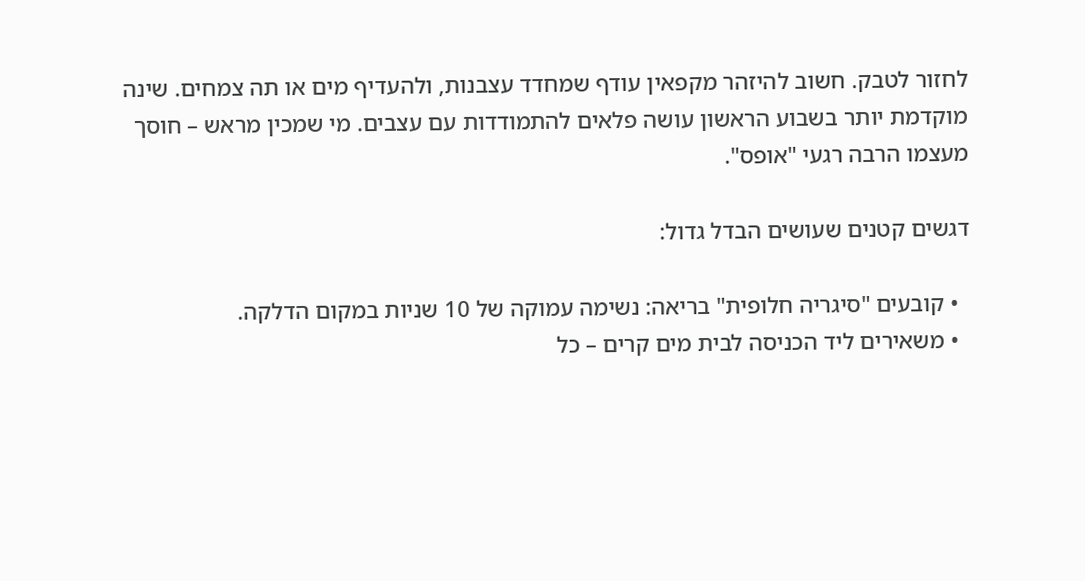לחזור לטבק. חשוב להיזהר מקפאין עודף שמחדד עצבנות, ולהעדיף מים או תה צמחים. שינה מוקדמת יותר בשבוע הראשון עושה פלאים להתמודדות עם עצבים. מי שמכין מראש – חוסך מעצמו הרבה רגעי "אופס".

דגשים קטנים שעושים הבדל גדול:

  • קובעים "סיגריה חלופית" בריאה: נשימה עמוקה של 10 שניות במקום הדלקה.
  • משאירים ליד הכניסה לבית מים קרים – כל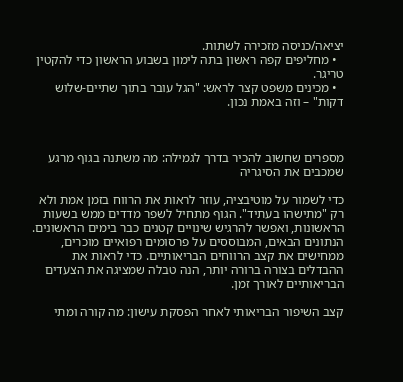יציאה/כניסה מזכירה לשתות.
  • מחליפים קפה ראשון בתה לימון בשבוע הראשון כדי להקטין טריגר.
  • מכינים משפט קצר לראש: "הגל עובר בתוך שתיים-שלוש דקות" – וזה באמת נכון.



מספרים שחשוב להכיר בדרך לגמילה: מה משתנה בגוף מרגע שמכבים את הסיגריה

כדי לשמור על מוטיבציה, עוזר לראות את הרווח בזמן אמת ולא רק "מתישהו בעתיד". הגוף מתחיל לשפר מדדים ממש בשעות הראשונות, ואפשר להרגיש שינויים קטנים כבר בימים הראשונים. הנתונים הבאים, המבוססים על פרסומים רפואיים מוכרים, ממחישים את קצב הרווחים הבריאותיים. כדי לראות את ההבדלים בצורה ברורה יותר, הנה טבלה שמציגה את הצעדים הבריאותיים לאורך זמן.

קצב השיפור הבריאותי לאחר הפסקת עישון: מה קורה ומתי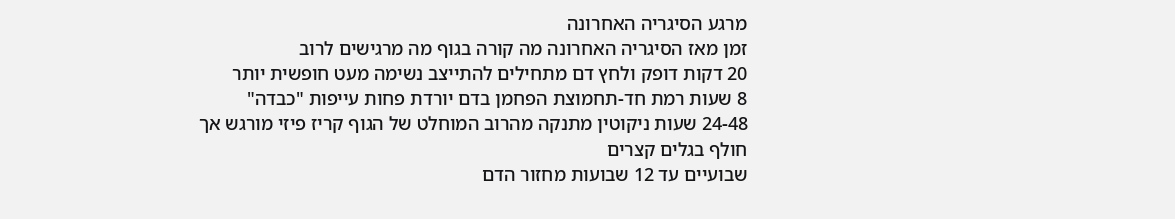מרגע הסיגריה האחרונה
זמן מאז הסיגריה האחרונה מה קורה בגוף מה מרגישים לרוב
20 דקות דופק ולחץ דם מתחילים להתייצב נשימה מעט חופשית יותר
8 שעות רמת חד-תחמוצת הפחמן בדם יורדת פחות עייפות "כבדה"
24-48 שעות ניקוטין מתנקה מהרוב המוחלט של הגוף קריז פיזי מורגש אך חולף בגלים קצרים
שבועיים עד 12 שבועות מחזור הדם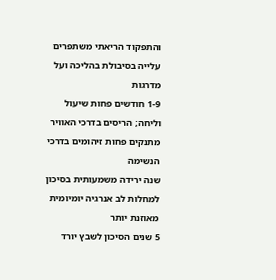והתפקוד הריאתי משתפרים עלייה בסיבולת בהליכה ועל מדרגות
1-9 חודשים פחות שיעול וליחה; הריסים בדרכי האוויר מתנקים פחות זיהומים בדרכי הנשימה
שנה ירידה משמעותית בסיכון למחלות לב אנרגיה יומיומית מאוזנת יותר
5 שנים הסיכון לשבץ יורד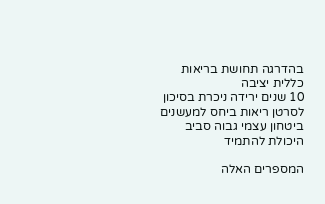בהדרגה תחושת בריאות כללית יציבה
10 שנים ירידה ניכרת בסיכון לסרטן ריאות ביחס למעשנים ביטחון עצמי גבוה סביב היכולת להתמיד

המספרים האלה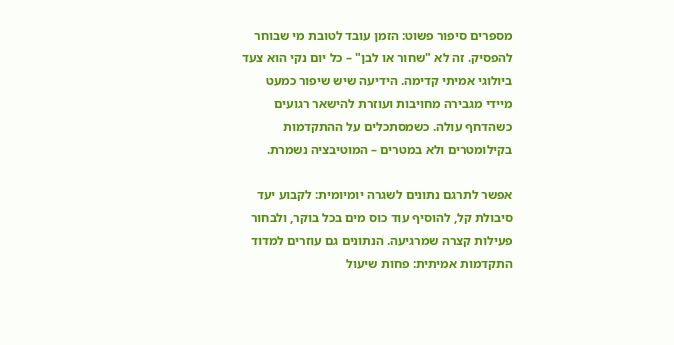מספרים סיפור פשוט: הזמן עובד לטובת מי שבוחר להפסיק. זה לא "שחור או לבן" – כל יום נקי הוא צעד ביולוגי אמיתי קדימה. הידיעה שיש שיפור כמעט מיידי מגבירה מחויבות ועוזרת להישאר רגועים כשהדחף עולה. כשמסתכלים על ההתקדמות בקילומטרים ולא במטרים – המוטיבציה נשמרת.

אפשר לתרגם נתונים לשגרה יומיומית: לקבוע יעד סיבולת קל, להוסיף עוד כוס מים בכל בוקר, ולבחור פעילות קצרה שמרגיעה. הנתונים גם עוזרים למדוד התקדמות אמיתית: פחות שיעול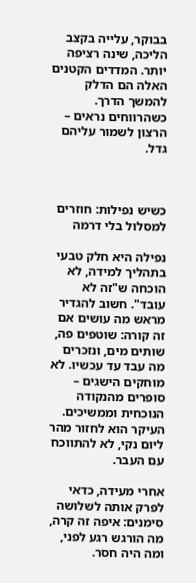בבוקר, עלייה בקצב הליכה, שינה רציפה יותר. המדדים הקטנים האלה הם הדלק להמשך הדרך. כשהרווחים נראים – הרצון לשמור עליהם גדל.



כשיש נפילות: חוזרים למסלול בלי דרמה

נפילה היא חלק טבעי בתהליך למידה, לא הוכחה ש"זה לא עובד". חשוב להגדיר מראש מה עושים אם זה קורה: שוטפים פה, שותים מים, ונזכרים מה עבד עד עכשיו. לא מוחקים הישגים – סופרים מהנקודה הנוכחית וממשיכים. העיקר הוא לחזור מהר ליום נקי, לא להתווכח עם העבר.

אחרי מעידה, כדאי לפרק אותה לשלושה סימנים: איפה זה קרה, מה הורגש רגע לפני, ומה היה חסר.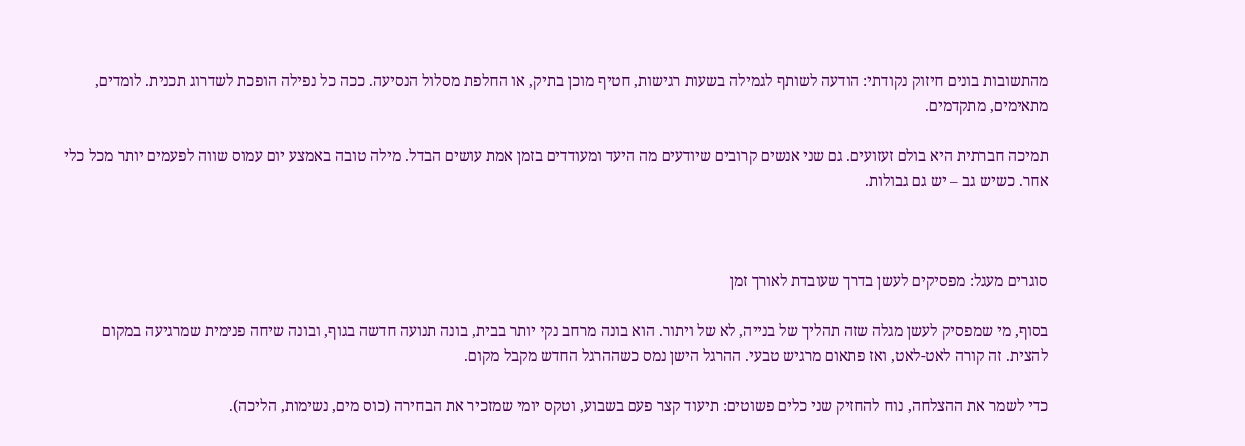מהתשובות בונים חיזוק נקודתי: הודעה לשותף לגמילה בשעות רגישות, חטיף מוכן בתיק, או החלפת מסלול הנסיעה. ככה כל נפילה הופכת לשדרוג תכנית. לומדים, מתאימים, מתקדמים.

תמיכה חברתית היא בולם זעזועים. גם שני אנשים קרובים שיודעים מה היעד ומעודדים בזמן אמת עושים הבדל. מילה טובה באמצע יום עמוס שווה לפעמים יותר מכל כלי אחר. כשיש גב – יש גם גבולות.



סוגרים מעגל: מפסיקים לעשן בדרך שעובדת לאורך זמן

בסוף, מי שמפסיק לעשן מגלה שזה תהליך של בנייה, לא של ויתור. הוא בונה מרחב נקי יותר בבית, בונה תנועה חדשה בגוף, ובונה שיחה פנימית שמרגיעה במקום להצית. זה קורה לאט-לאט, ואז פתאום מרגיש טבעי. ההרגל הישן נמס כשההרגל החדש מקבל מקום.

כדי לשמר את ההצלחה, נוח להחזיק שני כלים פשוטים: תיעוד קצר פעם בשבוע, וטקס יומי שמזכיר את הבחירה (כוס מים, נשימות, הליכה).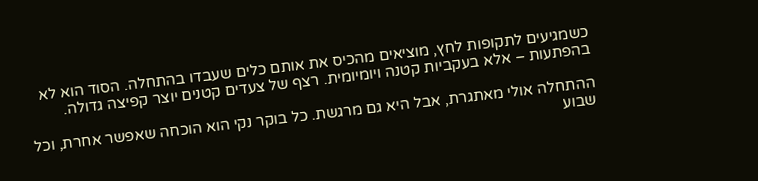כשמגיעים לתקופות לחץ, מוציאים מהכיס את אותם כלים שעבדו בהתחלה. הסוד הוא לא בהפתעות – אלא בעקביות קטנה ויומיומית. רצף של צעדים קטנים יוצר קפיצה גדולה.

ההתחלה אולי מאתגרת, אבל היא גם מרגשת. כל בוקר נקי הוא הוכחה שאפשר אחרת, וכל שבוע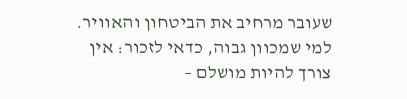שעובר מרחיב את הביטחון והאוויר. למי שמכוון גבוה, כדאי לזכור: אין צורך להיות מושלם –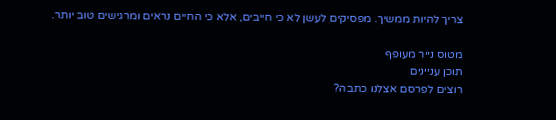צריך להיות ממשיך. מפסיקים לעשן לא כי חייבים, אלא כי החיים נראים ומרגישים טוב יותר.

מטוס נייר מעופף
תוכן עניינים
רוצים לפרסם אצלנו כתבה?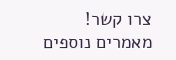צרו קשר!
מאמרים נוספים